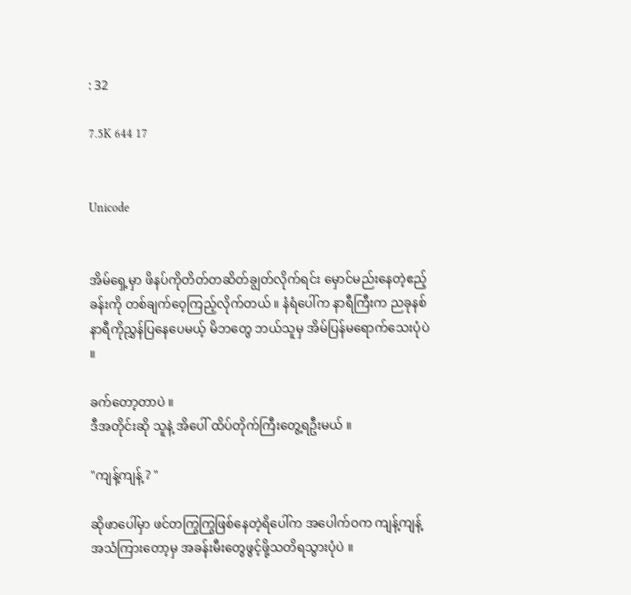: 32

7.5K 644 17


Unicode


အိမ်ရှေ့မှာ ဖိနပ်ကိုတိတ်တဆိတ်ချွတ်လိုက်ရင်း မှောင်မည်းနေတဲ့ဧည့်ခန်းကို တစ်ချက်ဝေ့ကြည့်လိုက်တယ် ။ နံရံပေါ်က နာရီကြီးက ညခုနစ်နာရီကိုညွှန်ပြနေပေမယ့် မိဘတွေ ဘယ်သူမှ အိမ်ပြန်မရောက်သေးပုံပဲ ။

ခက်တော့တာပဲ ။
ဒီအတိုင်းဆို သူနဲ့ အိပေါ် ထိပ်တိုက်ကြီးတွေ့ရဦးမယ် ။

"ကျန့်ကျန့် ? "

ဆိုဖာပေါ်မှာ ဖင်တကြွကြွဖြစ်နေတဲ့ရိပေါ်က အပေါက်ဝက ကျန့်ကျန့်အသံကြားတော့မှ အခန်းမီးတွေဖွင့်ဖို့သတိရသွားပုံပဲ ။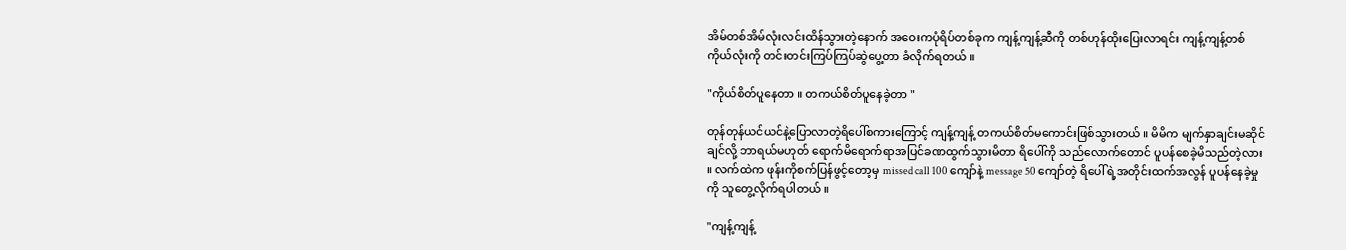အိမ်တစ်အိမ်လုံးလင်းထိန်သွားတဲ့နောက် အဝေးကပုံရိပ်တစ်ခုက ကျန့်ကျန့်ဆီကို တစ်ဟုန်ထိုးပြေးလာရင်း ကျန့်ကျန့်တစ်ကိုယ်လုံးကို တင်းတင်းကြပ်ကြပ်ဆွဲပွေ့တာ ခံလိုက်ရတယ် ။

"ကိုယ်စိတ်ပူနေတာ ။ တကယ်စိတ်ပူနေခဲ့တာ "

တုန်တုန်ယင်ယင်နဲ့ပြောလာတဲ့ရိပေါ်စကားကြောင့် ကျန့်ကျန့် တကယ်စိတ်မကောင်းဖြစ်သွားတယ် ။ မိမိက မျက်နှာချင်းမဆိုင်ချင်လို့ ဘာရယ်မဟုတ် ရောက်မိရောက်ရာအပြင်ခဏထွက်သွားမိတာ ရိပေါ်ကို သည်လောက်တောင် ပူပန်စေခဲ့မိသည်တဲ့လား ။ လက်ထဲက ဖုန်းကိုစက်ပြန်ဖွင့်တော့မှ missed call 100 ကျော်နဲ့ message 50 ကျော်တဲ့ ရိပေါ်ရဲ့အတိုင်းထက်အလွန် ပူပန်နေခဲ့မှုကို သူတွေ့လိုက်ရပါတယ် ။

"ကျန့်ကျန့်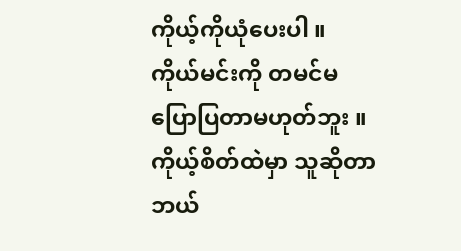ကိုယ့်ကိုယုံပေးပါ ။ ကိုယ်မင်းကို တမင်မပြောပြတာမဟုတ်ဘူး ။ ကိုယ့်စိတ်ထဲမှာ သူဆိုတာ ဘယ်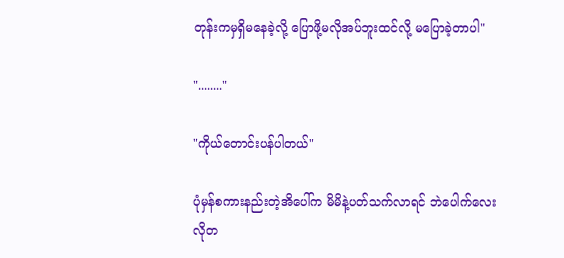တုန်းကမှရှိမနေခဲ့လို့ ပြောဖို့မလိုအပ်ဘူးထင်လို့ မပြောခဲ့တာပါ"

"........"

"ကိုယ်တောင်းပန်ပါတယ်"

ပုံမှန်စကားနည်းတဲ့အိပေါ်က မိမိနဲ့ပတ်သက်လာရင် ဘဲပေါက်လေးလိုတ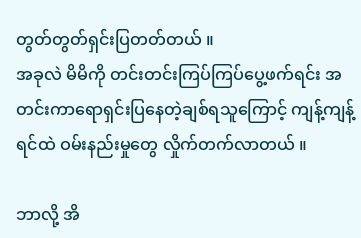တွတ်တွတ်ရှင်းပြတတ်တယ် ။
အခုလဲ မိမိကို တင်းတင်းကြပ်ကြပ်ပွေ့ဖက်ရင်း အတင်းကာရောရှင်းပြနေတဲ့ချစ်ရသူကြောင့် ကျန့်ကျန့်ရင်ထဲ ဝမ်းနည်းမှုတွေ လှိုက်တက်လာတယ် ။

ဘာလို့ အိ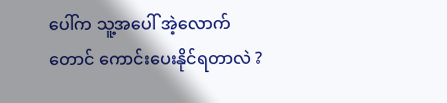ပေါ်က သူ့အပေါ် အဲ့လောက်တောင် ကောင်းပေးနိုင်ရတာလဲ ?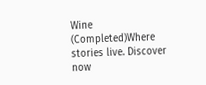Wine (Completed)Where stories live. Discover now